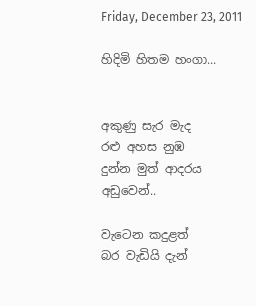Friday, December 23, 2011

හිදිමි හිතම හංගා...


අකුණු සැර මැද
රළු අහස නුඹ
දුන්න මුත් ආදරය
අඩුවෙන්..

වැටෙන කදුළත්
බර වැඩියි දැන්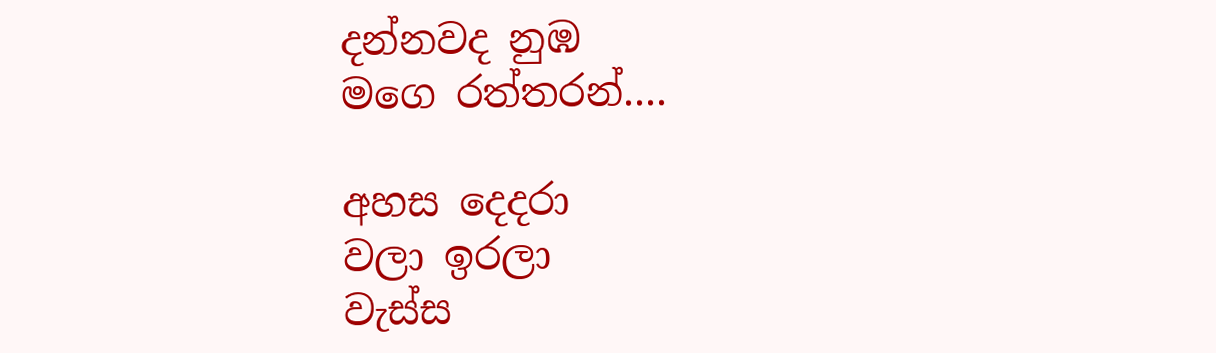දන්නවද නුඹ
මගෙ රත්තරන්....

අහස දෙදරා
වලා ඉරලා
වැස්ස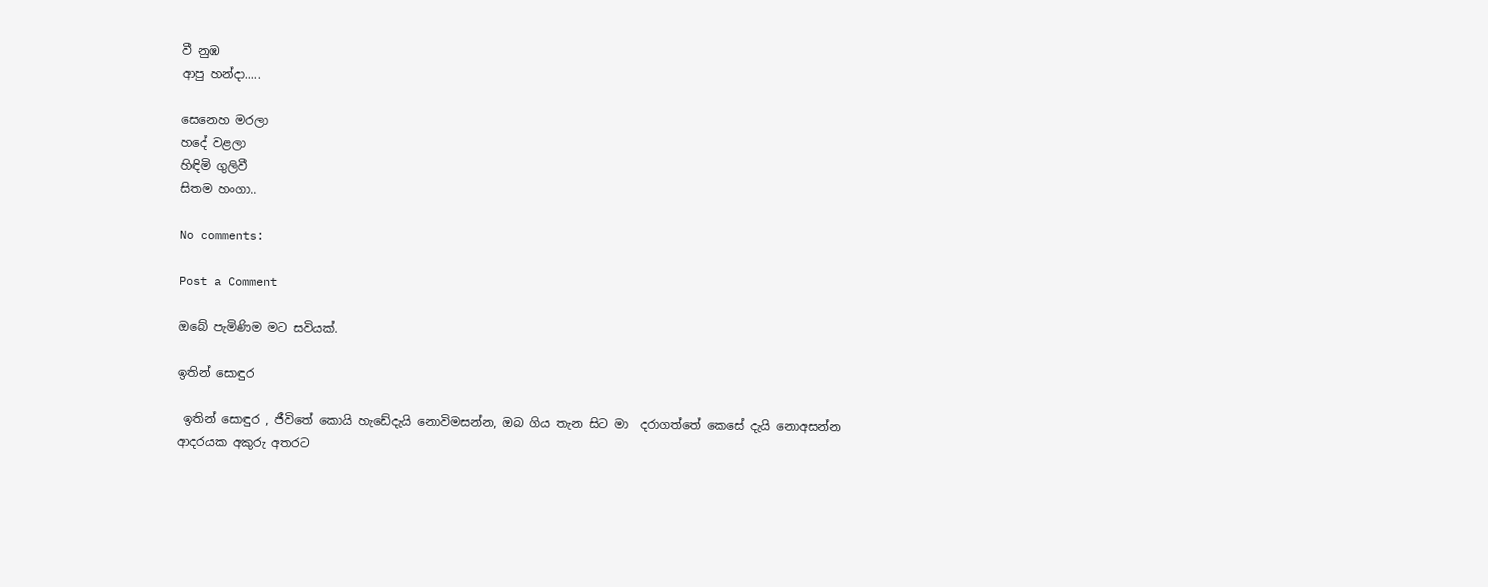වී නුඹ
ආපු හන්දා.....

සෙනෙහ මරලා
හදේ වළලා
හිඳිමි ගුලිවී
සිතම හංගා..

No comments:

Post a Comment

ඔබේ පැමිණිම මට සවියක්.

ඉතින් සොඳුර

 ඉතින් සොඳුර , ජීවිතේ කොයි හැඩේදැයි නොවිමසන්න, ඔබ ගිය තැන සිට මා  දරාගත්තේ කෙසේ දැයි නොඅසන්න  ආදරයක අකුරු අතරට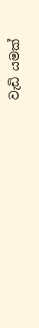වැඩි යමක්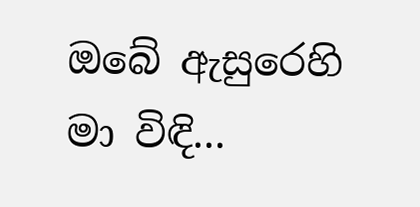ඔබේ ඇසුරෙහි මා විඳි...